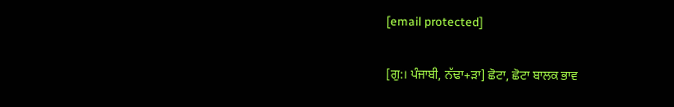[email protected]

[ਗੁ:। ਪੰਜਾਬੀ, ਨੱਢਾ+ੜਾ] ਛੋਟਾ, ਛੋਟਾ ਬਾਲਕ ਭਾਵ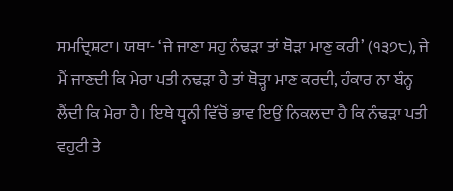ਸਮਦ੍ਰਿਸ਼ਟਾ। ਯਥਾ- ‘ਜੇ ਜਾਣਾ ਸਹੁ ਨੰਢੜਾ ਤਾਂ ਥੋੜਾ ਮਾਣੁ ਕਰੀ’ (੧੩੭੮), ਜੇ ਮੈਂ ਜਾਣਦੀ ਕਿ ਮੇਰਾ ਪਤੀ ਨਢੜਾ ਹੈ ਤਾਂ ਥੋੜ੍ਹਾ ਮਾਣ ਕਰਦੀ, ਹੰਕਾਰ ਨਾ ਬੰਨ੍ਹ ਲੈਂਦੀ ਕਿ ਮੇਰਾ ਹੈ। ਇਥੇ ਧ੍ਵਨੀ ਵਿੱਚੋਂ ਭਾਵ ਇਉਂ ਨਿਕਲਦਾ ਹੈ ਕਿ ਨੰਢੜਾ ਪਤੀ ਵਹੁਟੀ ਤੇ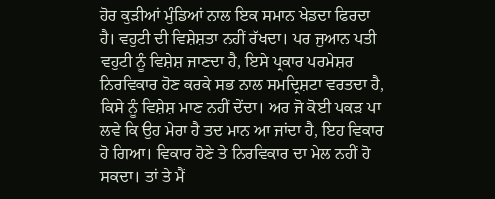ਹੋਰ ਕੁੜੀਆਂ ਮੁੰਡਿਆਂ ਨਾਲ ਇਕ ਸਮਾਨ ਖੇਡਦਾ ਫਿਰਦਾ ਹੈ। ਵਹੁਟੀ ਦੀ ਵਿਸ਼ੇਸ਼ਤਾ ਨਹੀਂ ਰੱਖਦਾ। ਪਰ ਜੁਆਨ ਪਤੀ ਵਹੁਟੀ ਨੂੰ ਵਿਸ਼ੇਸ਼ ਜਾਣਦਾ ਹੈ, ਇਸੇ ਪ੍ਰਕਾਰ ਪਰਮੇਸ਼ਰ ਨਿਰਵਿਕਾਰ ਹੋਣ ਕਰਕੇ ਸਭ ਨਾਲ ਸਮਦ੍ਰਿਸ਼ਟਾ ਵਰਤਦਾ ਹੈ, ਕਿਸੇ ਨੂੰ ਵਿਸ਼ੇਸ਼ ਮਾਣ ਨਹੀਂ ਦੇਂਦਾ। ਅਰ ਜੋ ਕੋਈ ਪਕੜ ਪਾ ਲਵੇ ਕਿ ਉਹ ਮੇਰਾ ਹੈ ਤਦ ਮਾਨ ਆ ਜਾਂਦਾ ਹੈ, ਇਹ ਵਿਕਾਰ ਹੋ ਗਿਆ। ਵਿਕਾਰ ਹੋਣੇ ਤੇ ਨਿਰਵਿਕਾਰ ਦਾ ਮੇਲ ਨਹੀਂ ਹੋ ਸਕਦਾ। ਤਾਂ ਤੇ ਮੈਂ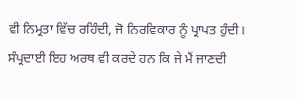ਵੀ ਨਿਮ੍ਰਤਾ ਵਿੱਚ ਰਹਿੰਦੀ, ਜੋ ਨਿਰਵਿਕਾਰ ਨੂੰ ਪ੍ਰਾਪਤ ਹੁੰਦੀ। ਸੰਪ੍ਰਦਾਈ ਇਹ ਅਰਥ ਵੀ ਕਰਦੇ ਹਨ ਕਿ ਜੇ ਮੈਂ ਜਾਣਦੀ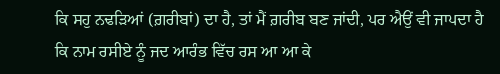ਕਿ ਸਹੁ ਨਢੜਿਆਂ (ਗ਼ਰੀਬਾਂ) ਦਾ ਹੈ, ਤਾਂ ਮੈਂ ਗ਼ਰੀਬ ਬਣ ਜਾਂਦੀ, ਪਰ ਐਉਂ ਵੀ ਜਾਪਦਾ ਹੈ ਕਿ ਨਾਮ ਰਸੀਏ ਨੂੰ ਜਦ ਆਰੰਭ ਵਿੱਚ ਰਸ ਆ ਆ ਕੇ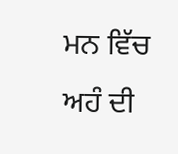ਮਨ ਵਿੱਚ ਅਹੰ ਦੀ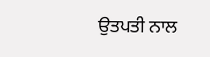ਉਤਪਤੀ ਨਾਲ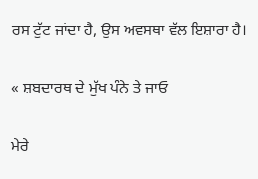ਰਸ ਟੁੱਟ ਜਾਂਦਾ ਹੈ, ਉਸ ਅਵਸਥਾ ਵੱਲ ਇਸ਼ਾਰਾ ਹੈ।

« ਸ਼ਬਦਾਰਥ ਦੇ ਮੁੱਖ ਪੰਨੇ ਤੇ ਜਾਓ

ਮੇਰੇ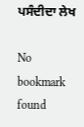ਪਸੰਦੀਦਾ ਲੇਖ

No bookmark found